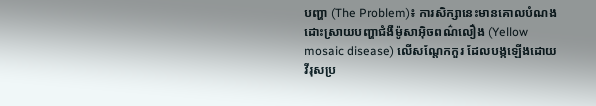បញ្ហា (The Problem)៖ ការសិក្សានេះមានគោលបំណងដោះស្រាយបញ្ហាជំងឺម៉ូសាអ៊ិចពណ៌លឿង (Yellow mosaic disease) លើសណ្តែកកួរ ដែលបង្កឡើងដោយវីរុសប្រ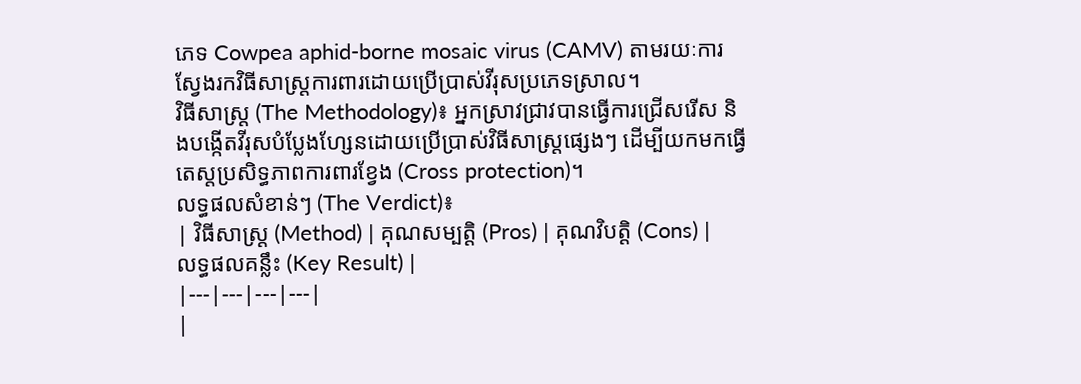ភេទ Cowpea aphid-borne mosaic virus (CAMV) តាមរយៈការស្វែងរកវិធីសាស្ត្រការពារដោយប្រើប្រាស់វីរុសប្រភេទស្រាល។
វិធីសាស្ត្រ (The Methodology)៖ អ្នកស្រាវជ្រាវបានធ្វើការជ្រើសរើស និងបង្កើតវីរុសបំប្លែងហ្សែនដោយប្រើប្រាស់វិធីសាស្ត្រផ្សេងៗ ដើម្បីយកមកធ្វើតេស្តប្រសិទ្ធភាពការពារខ្វែង (Cross protection)។
លទ្ធផលសំខាន់ៗ (The Verdict)៖
| វិធីសាស្ត្រ (Method) | គុណសម្បត្តិ (Pros) | គុណវិបត្តិ (Cons) | លទ្ធផលគន្លឹះ (Key Result) |
|---|---|---|---|
|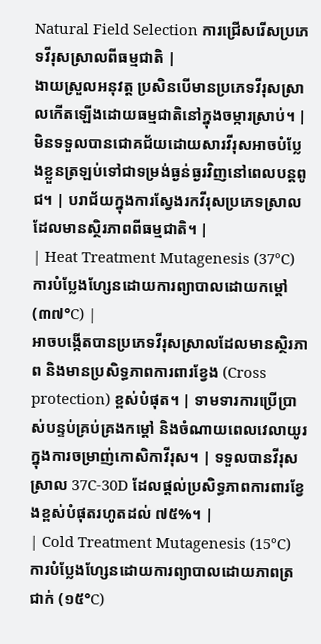Natural Field Selection ការជ្រើសរើសប្រភេទវីរុសស្រាលពីធម្មជាតិ |
ងាយស្រួលអនុវត្ត ប្រសិនបើមានប្រភេទវីរុសស្រាលកើតឡើងដោយធម្មជាតិនៅក្នុងចម្ការស្រាប់។ | មិនទទួលបានជោគជ័យដោយសារវីរុសអាចបំប្លែងខ្លួនត្រឡប់ទៅជាទម្រង់ធ្ងន់ធ្ងរវិញនៅពេលបន្តពូជ។ | បរាជ័យក្នុងការស្វែងរកវីរុសប្រភេទស្រាលដែលមានស្ថិរភាពពីធម្មជាតិ។ |
| Heat Treatment Mutagenesis (37°C) ការបំប្លែងហ្សែនដោយការព្យាបាលដោយកម្ដៅ (៣៧°C) |
អាចបង្កើតបានប្រភេទវីរុសស្រាលដែលមានស្ថិរភាព និងមានប្រសិទ្ធភាពការពារខ្វែង (Cross protection) ខ្ពស់បំផុត។ | ទាមទារការប្រើប្រាស់បន្ទប់គ្រប់គ្រងកម្ដៅ និងចំណាយពេលវេលាយូរក្នុងការចម្រាញ់កោសិកាវីរុស។ | ទទួលបានវីរុសស្រាល 37C-30D ដែលផ្តល់ប្រសិទ្ធភាពការពារខ្វែងខ្ពស់បំផុតរហូតដល់ ៧៥%។ |
| Cold Treatment Mutagenesis (15°C) ការបំប្លែងហ្សែនដោយការព្យាបាលដោយភាពត្រជាក់ (១៥°C)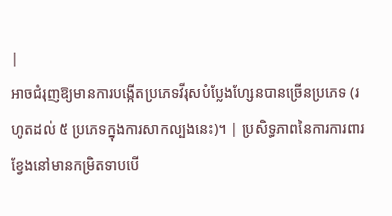|
អាចជំរុញឱ្យមានការបង្កើតប្រភេទវីរុសបំប្លែងហ្សែនបានច្រើនប្រភេទ (រហូតដល់ ៥ ប្រភេទក្នុងការសាកល្បងនេះ)។ | ប្រសិទ្ធភាពនៃការការពារខ្វែងនៅមានកម្រិតទាបបើ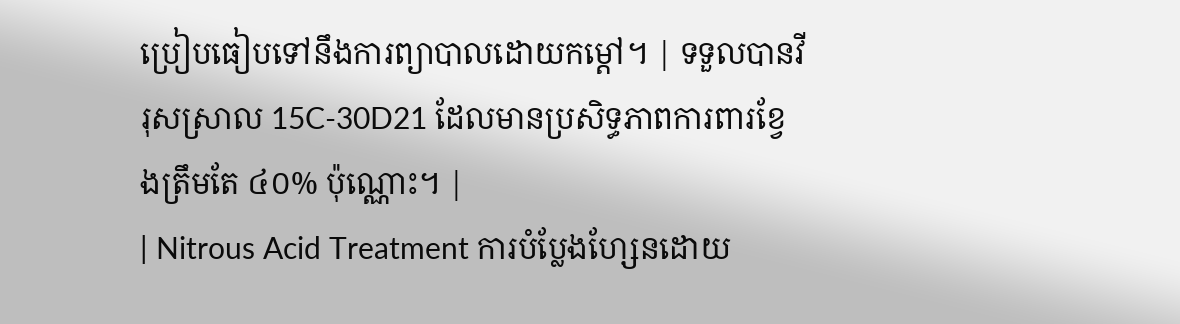ប្រៀបធៀបទៅនឹងការព្យាបាលដោយកម្ដៅ។ | ទទួលបានវីរុសស្រាល 15C-30D21 ដែលមានប្រសិទ្ធភាពការពារខ្វែងត្រឹមតែ ៤០% ប៉ុណ្ណោះ។ |
| Nitrous Acid Treatment ការបំប្លែងហ្សែនដោយ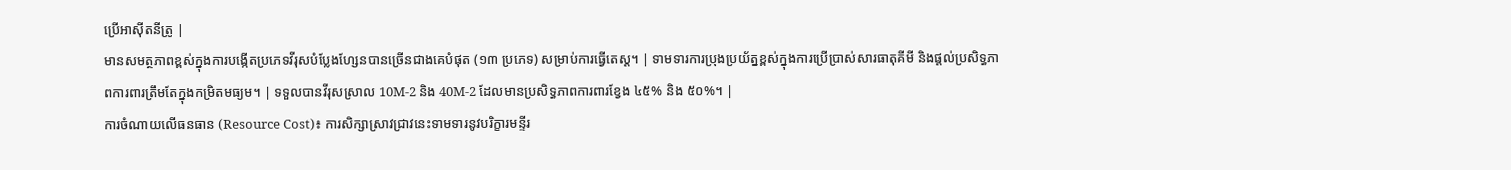ប្រើអាស៊ីតនីត្រូ |
មានសមត្ថភាពខ្ពស់ក្នុងការបង្កើតប្រភេទវីរុសបំប្លែងហ្សែនបានច្រើនជាងគេបំផុត (១៣ ប្រភេទ) សម្រាប់ការធ្វើតេស្ត។ | ទាមទារការប្រុងប្រយ័ត្នខ្ពស់ក្នុងការប្រើប្រាស់សារធាតុគីមី និងផ្តល់ប្រសិទ្ធភាពការពារត្រឹមតែក្នុងកម្រិតមធ្យម។ | ទទួលបានវីរុសស្រាល 10M-2 និង 40M-2 ដែលមានប្រសិទ្ធភាពការពារខ្វែង ៤៥% និង ៥០%។ |
ការចំណាយលើធនធាន (Resource Cost)៖ ការសិក្សាស្រាវជ្រាវនេះទាមទារនូវបរិក្ខារមន្ទីរ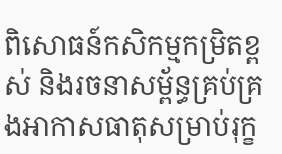ពិសោធន៍កសិកម្មកម្រិតខ្ពស់ និងរចនាសម្ព័ន្ធគ្រប់គ្រងអាកាសធាតុសម្រាប់រុក្ខ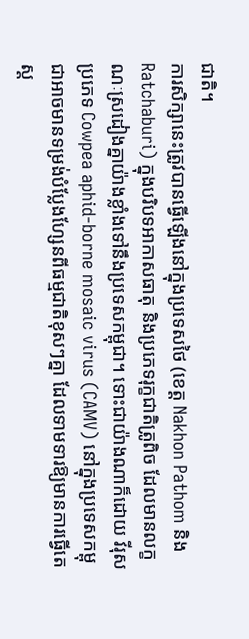ជាតិ។
ការសិក្សានេះត្រូវបានធ្វើឡើងនៅក្នុងប្រទេសថៃ (ខេត្ត Nakhon Pathom និង Ratchaburi) ក្នុងបរិបទអាកាសធាតុ និងប្រភេទរុក្ខជាតិត្រូពិច ដែលមានលក្ខណៈស្រដៀងគ្នាយ៉ាងខ្លាំងទៅនឹងប្រទេសកម្ពុជា។ ទោះជាយ៉ាងណាក៏ដោយ វីរុសប្រភេទ Cowpea aphid-borne mosaic virus (CAMV) នៅក្នុងប្រទេសកម្ពុជាអាចមានទម្រង់បំប្លែងហ្សែនពីធម្មជាតិខុសៗគ្នា ដែលទាមទារឱ្យមានការធ្វើតេស្ត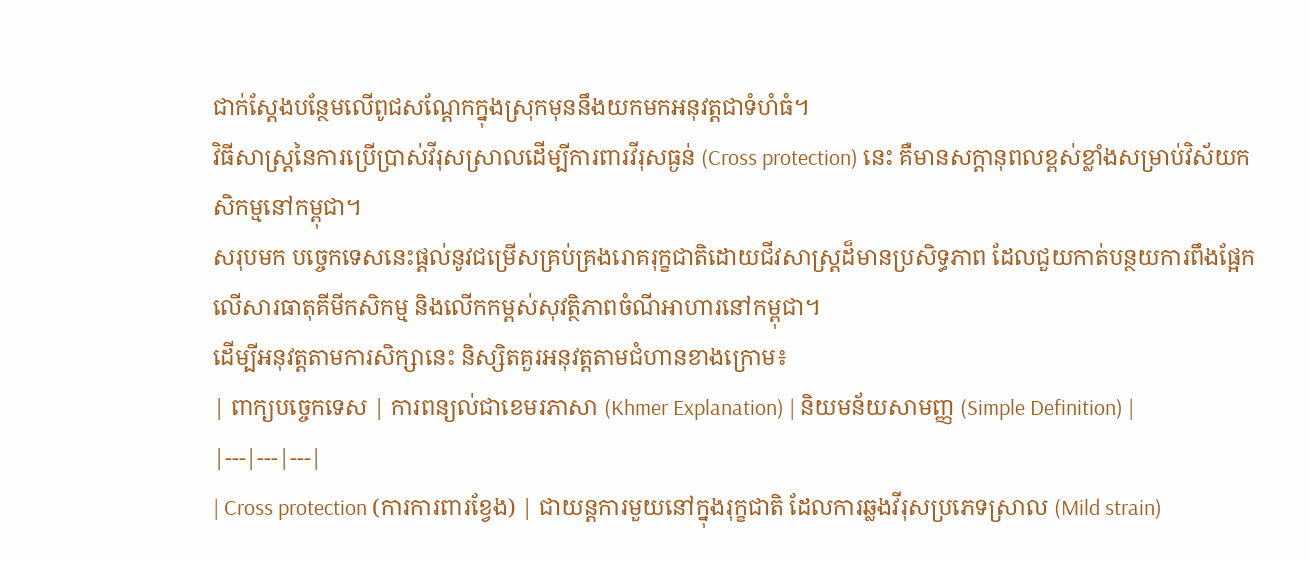ជាក់ស្តែងបន្ថែមលើពូជសណ្តែកក្នុងស្រុកមុននឹងយកមកអនុវត្តជាទំហំធំ។
វិធីសាស្ត្រនៃការប្រើប្រាស់វីរុសស្រាលដើម្បីការពារវីរុសធ្ងន់ (Cross protection) នេះ គឺមានសក្តានុពលខ្ពស់ខ្លាំងសម្រាប់វិស័យកសិកម្មនៅកម្ពុជា។
សរុបមក បច្ចេកទេសនេះផ្តល់នូវជម្រើសគ្រប់គ្រងរោគរុក្ខជាតិដោយជីវសាស្រ្តដ៏មានប្រសិទ្ធភាព ដែលជួយកាត់បន្ថយការពឹងផ្អែកលើសារធាតុគីមីកសិកម្ម និងលើកកម្ពស់សុវត្ថិភាពចំណីអាហារនៅកម្ពុជា។
ដើម្បីអនុវត្តតាមការសិក្សានេះ និស្សិតគួរអនុវត្តតាមជំហានខាងក្រោម៖
| ពាក្យបច្ចេកទេស | ការពន្យល់ជាខេមរភាសា (Khmer Explanation) | និយមន័យសាមញ្ញ (Simple Definition) |
|---|---|---|
| Cross protection (ការការពារខ្វែង) | ជាយន្តការមួយនៅក្នុងរុក្ខជាតិ ដែលការឆ្លងវីរុសប្រភេទស្រាល (Mild strain)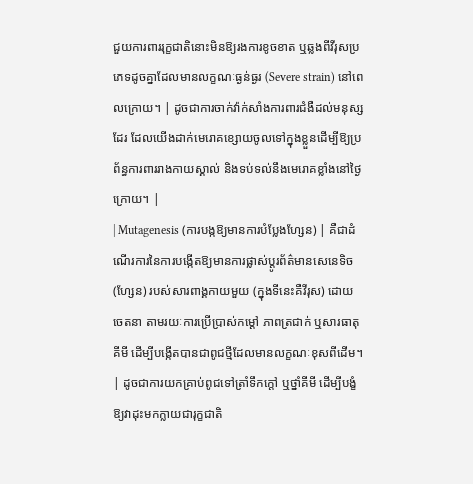ជួយការពាររុក្ខជាតិនោះមិនឱ្យរងការខូចខាត ឬឆ្លងពីវីរុសប្រភេទដូចគ្នាដែលមានលក្ខណៈធ្ងន់ធ្ងរ (Severe strain) នៅពេលក្រោយ។ | ដូចជាការចាក់វ៉ាក់សាំងការពារជំងឺដល់មនុស្សដែរ ដែលយើងដាក់មេរោគខ្សោយចូលទៅក្នុងខ្លួនដើម្បីឱ្យប្រព័ន្ធការពាររាងកាយស្គាល់ និងទប់ទល់នឹងមេរោគខ្លាំងនៅថ្ងៃក្រោយ។ |
| Mutagenesis (ការបង្កឱ្យមានការបំប្លែងហ្សែន) | គឺជាដំណើរការនៃការបង្កើតឱ្យមានការផ្លាស់ប្តូរព័ត៌មានសេនេទិច (ហ្សែន) របស់សារពាង្គកាយមួយ (ក្នុងទីនេះគឺវីរុស) ដោយចេតនា តាមរយៈការប្រើប្រាស់កម្ដៅ ភាពត្រជាក់ ឬសារធាតុគីមី ដើម្បីបង្កើតបានជាពូជថ្មីដែលមានលក្ខណៈខុសពីដើម។ | ដូចជាការយកគ្រាប់ពូជទៅត្រាំទឹកក្តៅ ឬថ្នាំគីមី ដើម្បីបង្ខំឱ្យវាដុះមកក្លាយជារុក្ខជាតិ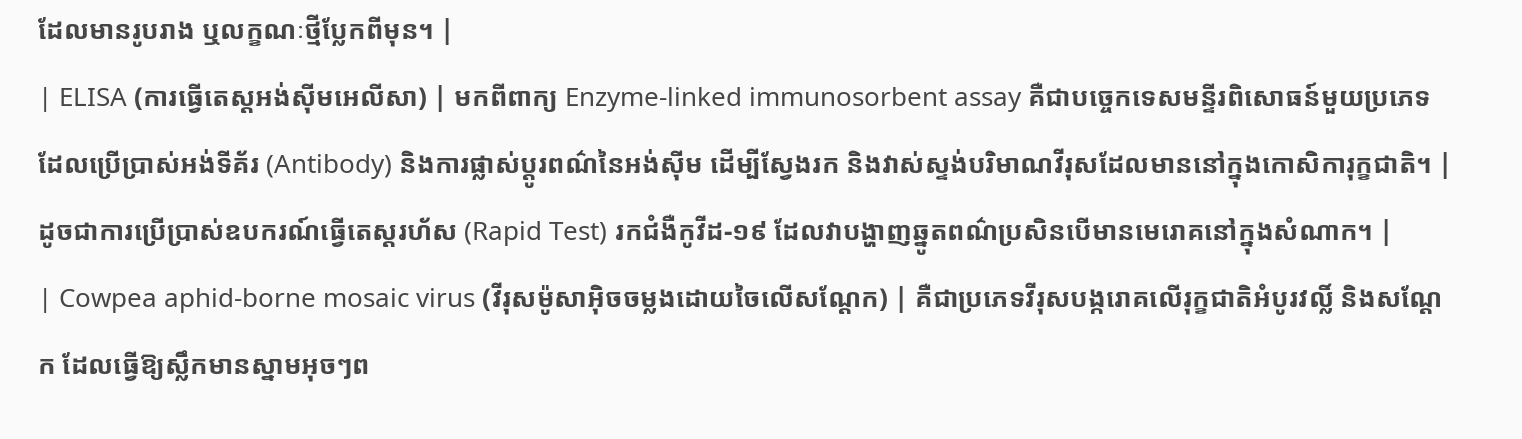ដែលមានរូបរាង ឬលក្ខណៈថ្មីប្លែកពីមុន។ |
| ELISA (ការធ្វើតេស្តអង់ស៊ីមអេលីសា) | មកពីពាក្យ Enzyme-linked immunosorbent assay គឺជាបច្ចេកទេសមន្ទីរពិសោធន៍មួយប្រភេទដែលប្រើប្រាស់អង់ទីគ័រ (Antibody) និងការផ្លាស់ប្តូរពណ៌នៃអង់ស៊ីម ដើម្បីស្វែងរក និងវាស់ស្ទង់បរិមាណវីរុសដែលមាននៅក្នុងកោសិការុក្ខជាតិ។ | ដូចជាការប្រើប្រាស់ឧបករណ៍ធ្វើតេស្តរហ័ស (Rapid Test) រកជំងឺកូវីដ-១៩ ដែលវាបង្ហាញឆ្នូតពណ៌ប្រសិនបើមានមេរោគនៅក្នុងសំណាក។ |
| Cowpea aphid-borne mosaic virus (វីរុសម៉ូសាអ៊ិចចម្លងដោយចៃលើសណ្តែក) | គឺជាប្រភេទវីរុសបង្ករោគលើរុក្ខជាតិអំបូរវល្លិ៍ និងសណ្តែក ដែលធ្វើឱ្យស្លឹកមានស្នាមអុចៗព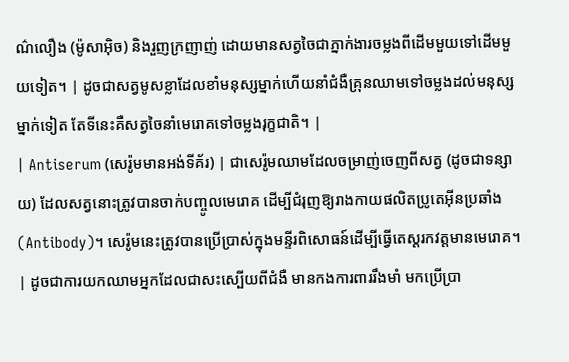ណ៌លឿង (ម៉ូសាអ៊ិច) និងរួញក្រញាញ់ ដោយមានសត្វចៃជាភ្នាក់ងារចម្លងពីដើមមួយទៅដើមមួយទៀត។ | ដូចជាសត្វមូសខ្លាដែលខាំមនុស្សម្នាក់ហើយនាំជំងឺគ្រុនឈាមទៅចម្លងដល់មនុស្សម្នាក់ទៀត តែទីនេះគឺសត្វចៃនាំមេរោគទៅចម្លងរុក្ខជាតិ។ |
| Antiserum (សេរ៉ូមមានអង់ទីគ័រ) | ជាសេរ៉ូមឈាមដែលចម្រាញ់ចេញពីសត្វ (ដូចជាទន្សាយ) ដែលសត្វនោះត្រូវបានចាក់បញ្ចូលមេរោគ ដើម្បីជំរុញឱ្យរាងកាយផលិតប្រូតេអ៊ីនប្រឆាំង (Antibody)។ សេរ៉ូមនេះត្រូវបានប្រើប្រាស់ក្នុងមន្ទីរពិសោធន៍ដើម្បីធ្វើតេស្តរកវត្តមានមេរោគ។ | ដូចជាការយកឈាមអ្នកដែលជាសះស្បើយពីជំងឺ មានកងការពាររឹងមាំ មកប្រើប្រា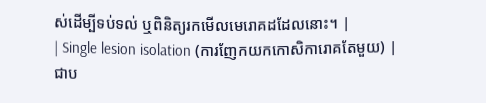ស់ដើម្បីទប់ទល់ ឬពិនិត្យរកមើលមេរោគដដែលនោះ។ |
| Single lesion isolation (ការញែកយកកោសិការោគតែមួយ) | ជាប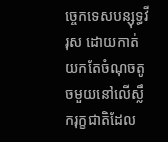ច្ចេកទេសបន្សុទ្ធវីរុស ដោយកាត់យកតែចំណុចតូចមួយនៅលើស្លឹករុក្ខជាតិដែល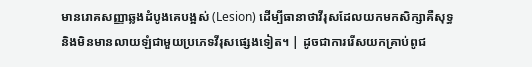មានរោគសញ្ញាឆ្លងដំបូងគេបង្អស់ (Lesion) ដើម្បីធានាថាវីរុសដែលយកមកសិក្សាគឺសុទ្ធ និងមិនមានលាយឡំជាមួយប្រភេទវីរុសផ្សេងទៀត។ | ដូចជាការរើសយកគ្រាប់ពូជ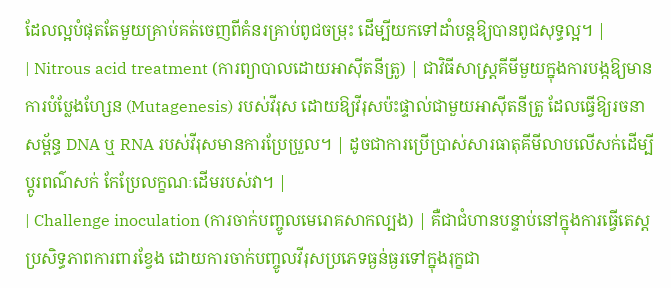ដែលល្អបំផុតតែមួយគ្រាប់គត់ចេញពីគំនរគ្រាប់ពូជចម្រុះ ដើម្បីយកទៅដាំបន្តឱ្យបានពូជសុទ្ធល្អ។ |
| Nitrous acid treatment (ការព្យាបាលដោយអាស៊ីតនីត្រូ) | ជាវិធីសាស្ត្រគីមីមួយក្នុងការបង្កឱ្យមានការបំប្លែងហ្សែន (Mutagenesis) របស់វីរុស ដោយឱ្យវីរុសប៉ះផ្ទាល់ជាមួយអាស៊ីតនីត្រូ ដែលធ្វើឱ្យរចនាសម្ព័ន្ធ DNA ឬ RNA របស់វីរុសមានការប្រែប្រួល។ | ដូចជាការប្រើប្រាស់សារធាតុគីមីលាបលើសក់ដើម្បីប្តូរពណ៌សក់ កែប្រែលក្ខណៈដើមរបស់វា។ |
| Challenge inoculation (ការចាក់បញ្ចូលមេរោគសាកល្បង) | គឺជាជំហានបន្ទាប់នៅក្នុងការធ្វើតេស្តប្រសិទ្ធភាពការពារខ្វែង ដោយការចាក់បញ្ចូលវីរុសប្រភេទធ្ងន់ធ្ងរទៅក្នុងរុក្ខជា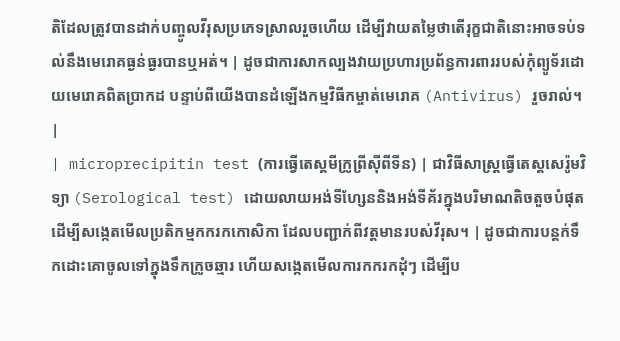តិដែលត្រូវបានដាក់បញ្ចូលវីរុសប្រភេទស្រាលរួចហើយ ដើម្បីវាយតម្លៃថាតើរុក្ខជាតិនោះអាចទប់ទល់នឹងមេរោគធ្ងន់ធ្ងរបានឬអត់។ | ដូចជាការសាកល្បងវាយប្រហារប្រព័ន្ធការពាររបស់កុំព្យូទ័រដោយមេរោគពិតប្រាកដ បន្ទាប់ពីយើងបានដំឡើងកម្មវិធីកម្ចាត់មេរោគ (Antivirus) រួចរាល់។ |
| microprecipitin test (ការធ្វើតេស្តមីក្រូព្រីស៊ីពីទីន) | ជាវិធីសាស្ត្រធ្វើតេស្តសេរ៉ូមវិទ្យា (Serological test) ដោយលាយអង់ទីហ្សែននិងអង់ទីគ័រក្នុងបរិមាណតិចតួចបំផុត ដើម្បីសង្កេតមើលប្រតិកម្មកករកកោសិកា ដែលបញ្ជាក់ពីវត្តមានរបស់វីរុស។ | ដូចជាការបន្តក់ទឹកដោះគោចូលទៅក្នុងទឹកក្រូចឆ្មារ ហើយសង្កេតមើលការកករកដុំៗ ដើម្បីប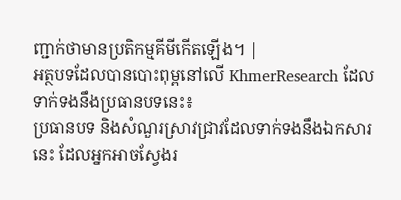ញ្ជាក់ថាមានប្រតិកម្មគីមីកើតឡើង។ |
អត្ថបទដែលបានបោះពុម្ពនៅលើ KhmerResearch ដែលទាក់ទងនឹងប្រធានបទនេះ៖
ប្រធានបទ និងសំណួរស្រាវជ្រាវដែលទាក់ទងនឹងឯកសារនេះ ដែលអ្នកអាចស្វែងរ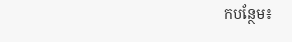កបន្ថែម៖